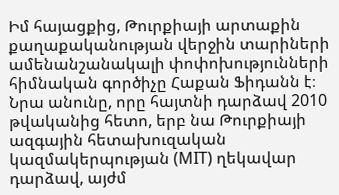Իմ հայացքից, Թուրքիայի արտաքին քաղաքականության վերջին տարիների ամենանշանակալի փոփոխությունների հիմնական գործիչը Հաքան Ֆիդանն է։ Նրա անունը, որը հայտնի դարձավ 2010 թվականից հետո, երբ նա Թուրքիայի ազգային հետախուզական կազմակերպության (MIT) ղեկավար դարձավ, այժմ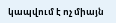կապվում է ոչ միայն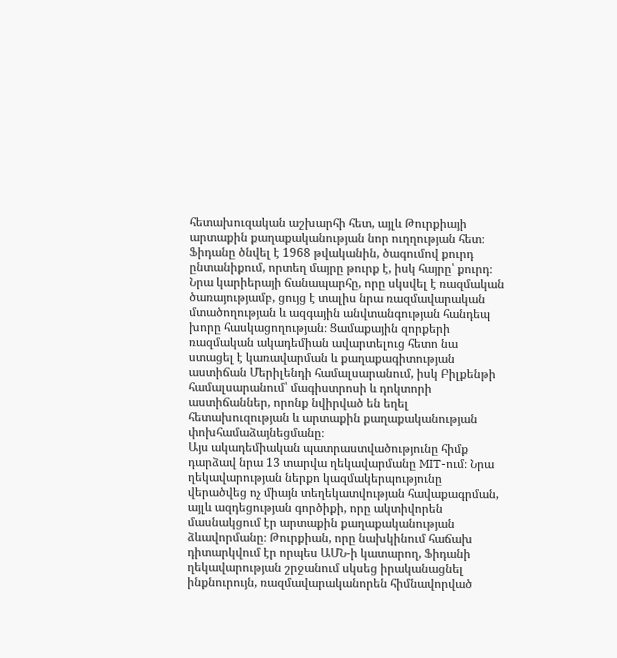հետախուզական աշխարհի հետ, այլև Թուրքիայի արտաքին քաղաքականության նոր ուղղության հետ։
Ֆիդանը ծնվել է 1968 թվականին, ծագումով քուրդ ընտանիքում, որտեղ մայրը թուրք է, իսկ հայրը՝ քուրդ։ Նրա կարիերայի ճանապարհը, որը սկսվել է ռազմական ծառայությամբ, ցույց է տալիս նրա ռազմավարական մտածողության և ազգային անվտանգության հանդեպ խորը հասկացողության։ Ցամաքային զորքերի ռազմական ակադեմիան ավարտելուց հետո նա ստացել է կառավարման և քաղաքագիտության աստիճան Մերիլենդի համալսարանում, իսկ Բիլքենթի համալսարանում՝ մագիստրոսի և դոկտորի աստիճաններ, որոնք նվիրված են եղել հետախուզության և արտաքին քաղաքականության փոխհամաձայնեցմանը։
Այս ակադեմիական պատրաստվածությունը հիմք դարձավ նրա 13 տարվա ղեկավարմանը MIT-ում։ Նրա ղեկավարության ներքո կազմակերպությունը վերածվեց ոչ միայն տեղեկատվության հավաքագրման, այլև ազդեցության գործիքի, որը ակտիվորեն մասնակցում էր արտաքին քաղաքականության ձևավորմանը։ Թուրքիան, որը նախկինում հաճախ դիտարկվում էր որպես ԱՄՆ-ի կատարող, Ֆիդանի ղեկավարության շրջանում սկսեց իրականացնել ինքնուրույն, ռազմավարականորեն հիմնավորված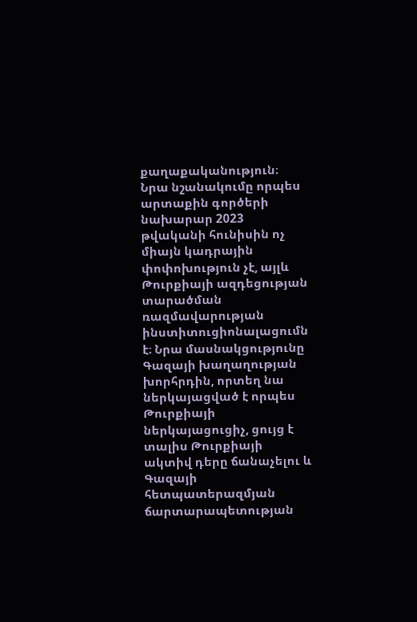քաղաքականություն։
Նրա նշանակումը որպես արտաքին գործերի նախարար 2023 թվականի հունիսին ոչ միայն կադրային փոփոխություն չէ, այլև Թուրքիայի ազդեցության տարածման ռազմավարության ինստիտուցիոնալացումն է։ Նրա մասնակցությունը Գազայի խաղաղության խորհրդին, որտեղ նա ներկայացված է որպես Թուրքիայի ներկայացուցիչ, ցույց է տալիս Թուրքիայի ակտիվ դերը ճանաչելու և Գազայի հետպատերազմյան ճարտարապետության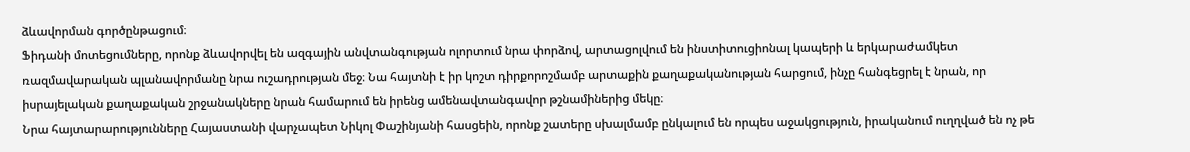ձևավորման գործընթացում։
Ֆիդանի մոտեցումները, որոնք ձևավորվել են ազգային անվտանգության ոլորտում նրա փորձով, արտացոլվում են ինստիտուցիոնալ կապերի և երկարաժամկետ ռազմավարական պլանավորմանը նրա ուշադրության մեջ։ Նա հայտնի է իր կոշտ դիրքորոշմամբ արտաքին քաղաքականության հարցում, ինչը հանգեցրել է նրան, որ իսրայելական քաղաքական շրջանակները նրան համարում են իրենց ամենավտանգավոր թշնամիներից մեկը։
Նրա հայտարարությունները Հայաստանի վարչապետ Նիկոլ Փաշինյանի հասցեին, որոնք շատերը սխալմամբ ընկալում են որպես աջակցություն, իրականում ուղղված են ոչ թե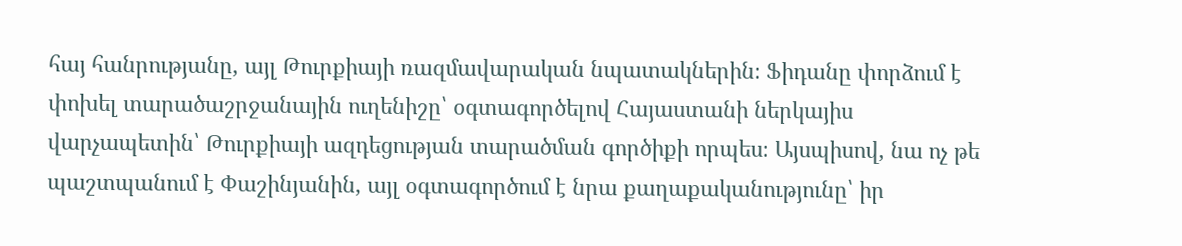հայ հանրությանը, այլ Թուրքիայի ռազմավարական նպատակներին։ Ֆիդանը փորձում է փոխել տարածաշրջանային ուղենիշը՝ օգտագործելով Հայաստանի ներկայիս վարչապետին՝ Թուրքիայի ազդեցության տարածման գործիքի որպես։ Այսպիսով, նա ոչ թե պաշտպանում է Փաշինյանին, այլ օգտագործում է նրա քաղաքականությունը՝ իր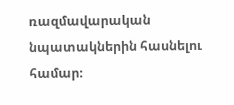ռազմավարական նպատակներին հասնելու համար։